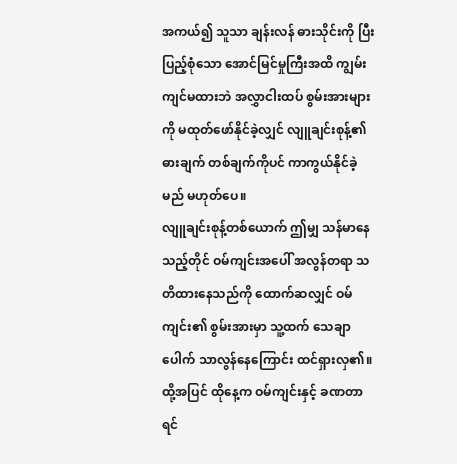အကယ်၍ သူသာ ချန်းလန် ဓားသိုင်းကို ပြီးပြည့်စုံသော အောင်မြင်မှုကြီးအထိ ကျွမ်းကျင်မထားဘဲ အလွှာငါးထပ် စွမ်းအားများကို မထုတ်ဖော်နိုင်ခဲ့လျှင် လျူချင်းစုန့်၏ ဓားချက် တစ်ချက်ကိုပင် ကာကွယ်နိုင်ခဲ့မည် မဟုတ်ပေ။
လျူချင်းစုန့်တစ်ယောက် ဤမျှ သန်မာနေသည့်တိုင် ဝမ်ကျင်းအပေါ် အလွန်တရာ သတိထားနေသည်ကို ထောက်ဆလျှင် ဝမ်ကျင်း၏ စွမ်းအားမှာ သူ့ထက် သေချာပေါက် သာလွန်နေကြောင်း ထင်ရှားလှ၏။
ထို့အပြင် ထိုနေ့က ဝမ်ကျင်းနှင့် ခဏတာ ရင်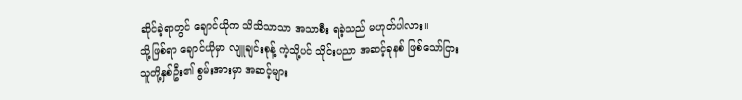ဆိုင်ခဲ့ရာတွင် ချောင်ယိုက သိသိသာသာ အသာစီး ရခဲ့သည် မဟုတ်ပါလား။
သို့ဖြစ်ရာ ချောင်ယိုမှာ လျူချင်းစုန့် ကဲ့သို့ပင် သိုင်းပညာ အဆင့်ခုနစ် ဖြစ်သော်ငြား သူတို့နှစ်ဦး၏ စွမ်းအားမှာ အဆင့်များ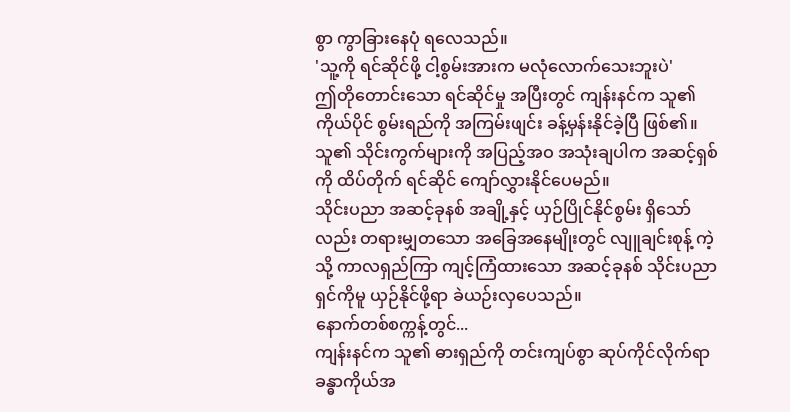စွာ ကွာခြားနေပုံ ရလေသည်။
'သူ့ကို ရင်ဆိုင်ဖို့ ငါ့စွမ်းအားက မလုံလောက်သေးဘူးပဲ'
ဤတိုတောင်းသော ရင်ဆိုင်မှု အပြီးတွင် ကျန်းနင်က သူ၏ ကိုယ်ပိုင် စွမ်းရည်ကို အကြမ်းဖျင်း ခန့်မှန်းနိုင်ခဲ့ပြီ ဖြစ်၏။ သူ၏ သိုင်းကွက်များကို အပြည့်အဝ အသုံးချပါက အဆင့်ရှစ်ကို ထိပ်တိုက် ရင်ဆိုင် ကျော်လွှားနိုင်ပေမည်။
သိုင်းပညာ အဆင့်ခုနစ် အချို့နှင့် ယှဉ်ပြိုင်နိုင်စွမ်း ရှိသော်လည်း တရားမျှတသော အခြေအနေမျိုးတွင် လျူချင်းစုန့် ကဲ့သို့ ကာလရှည်ကြာ ကျင့်ကြံထားသော အဆင့်ခုနစ် သိုင်းပညာရှင်ကိုမူ ယှဉ်နိုင်ဖို့ရာ ခဲယဉ်းလှပေသည်။
နောက်တစ်စက္ကန့်တွင်...
ကျန်းနင်က သူ၏ ဓားရှည်ကို တင်းကျပ်စွာ ဆုပ်ကိုင်လိုက်ရာ ခန္ဓာကိုယ်အ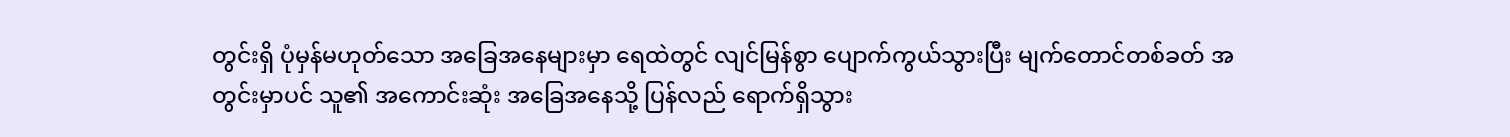တွင်းရှိ ပုံမှန်မဟုတ်သော အခြေအနေများမှာ ရေထဲတွင် လျင်မြန်စွာ ပျောက်ကွယ်သွားပြီး မျက်တောင်တစ်ခတ် အတွင်းမှာပင် သူ၏ အကောင်းဆုံး အခြေအနေသို့ ပြန်လည် ရောက်ရှိသွား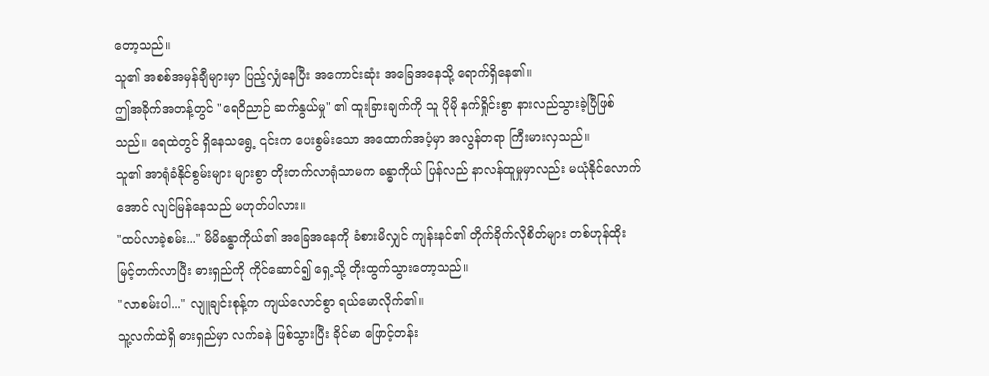တော့သည်။
သူ၏ အစစ်အမှန်ချီများမှာ ပြည့်လျှံနေပြီး အကောင်းဆုံး အခြေအနေသို့ ရောက်ရှိနေ၏။
ဤအခိုက်အတန့်တွင် "ရေဝိညာဉ် ဆက်နွယ်မှု" ၏ ထူးခြားချက်ကို သူ ပိုမို နက်ရှိုင်းစွာ နားလည်သွားခဲ့ပြီဖြစ်သည်။ ရေထဲတွင် ရှိနေသရွေ့ ၎င်းက ပေးစွမ်းသော အထောက်အပံ့မှာ အလွန်တရာ ကြီးမားလှသည်။
သူ၏ အာရုံခံနိုင်စွမ်းများ များစွာ တိုးတက်လာရုံသာမက ခန္ဓာကိုယ် ပြန်လည် နာလန်ထူမှုမှာလည်း မယုံနိုင်လောက်အောင် လျင်မြန်နေသည် မဟုတ်ပါလား။
"ထပ်လာခဲ့စမ်း..." မိမိခန္ဓာကိုယ်၏ အခြေအနေကို ခံစားမိလျှင် ကျန်းနင်၏ တိုက်ခိုက်လိုစိတ်များ တစ်ဟုန်ထိုး မြင့်တက်လာပြီး ဓားရှည်ကို ကိုင်ဆောင်၍ ရှေ့သို့ တိုးထွက်သွားတော့သည်။
"လာစမ်းပါ..." လျူချင်းစုန့်က ကျယ်လောင်စွာ ရယ်မောလိုက်၏။
သူ့လက်ထဲရှိ ဓားရှည်မှာ လက်ခနဲ ဖြစ်သွားပြီး ခိုင်မာ ဖြောင့်တန်း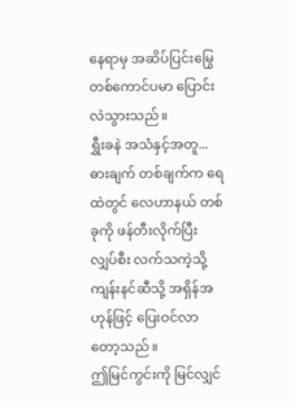နေရာမှ အဆိပ်ပြင်းမြွေ တစ်ကောင်ပမာ ပြောင်းလဲသွားသည်။
ရွှီးခနဲ အသံနှင့်အတူ...
ဓားချက် တစ်ချက်က ရေထဲတွင် လေဟာနယ် တစ်ခုကို ဖန်တီးလိုက်ပြီး လျှပ်စီး လက်သကဲ့သို့ ကျန်းနင်ဆီသို့ အရှိန်အဟုန်ဖြင့် ပြေးဝင်လာတော့သည်။
ဤမြင်ကွင်းကို မြင်လျှင်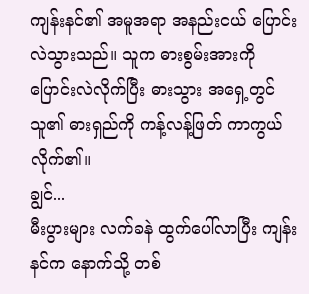ကျန်းနင်၏ အမူအရာ အနည်းငယ် ပြောင်းလဲသွားသည်။ သူက ဓားစွမ်းအားကို ပြောင်းလဲလိုက်ပြီး ဓားသွား အရှေ့တွင် သူ၏ ဓားရှည်ကို ကန့်လန့်ဖြတ် ကာကွယ်လိုက်၏။
ချွင်...
မီးပွားများ လက်ခနဲ ထွက်ပေါ်လာပြီး ကျန်းနင်က နောက်သို့ တစ်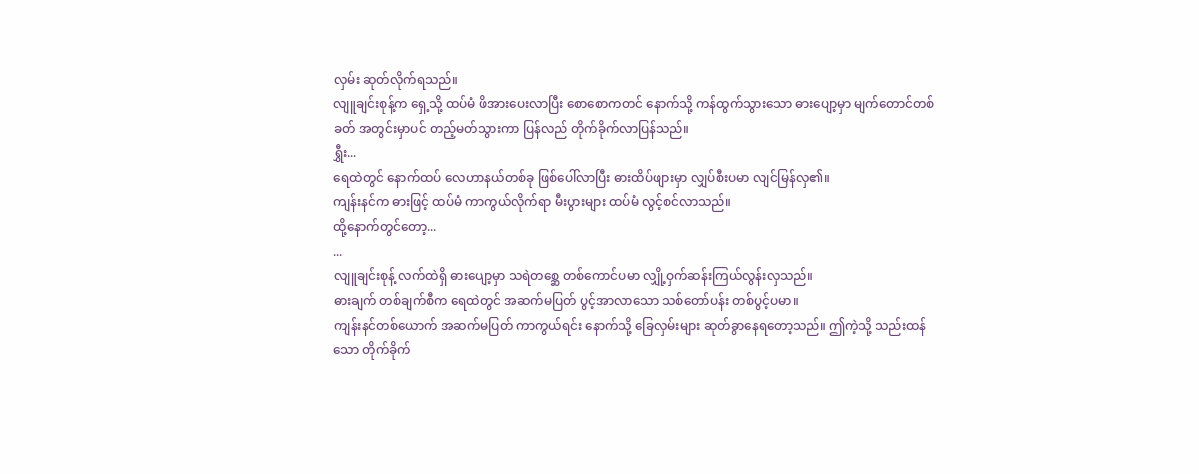လှမ်း ဆုတ်လိုက်ရသည်။
လျူချင်းစုန့်က ရှေ့သို့ ထပ်မံ ဖိအားပေးလာပြီး စောစောကတင် နောက်သို့ ကန်ထွက်သွားသော ဓားပျော့မှာ မျက်တောင်တစ်ခတ် အတွင်းမှာပင် တည့်မတ်သွားကာ ပြန်လည် တိုက်ခိုက်လာပြန်သည်။
ရွှီး...
ရေထဲတွင် နောက်ထပ် လေဟာနယ်တစ်ခု ဖြစ်ပေါ်လာပြီး ဓားထိပ်ဖျားမှာ လျှပ်စီးပမာ လျင်မြန်လှ၏။
ကျန်းနင်က ဓားဖြင့် ထပ်မံ ကာကွယ်လိုက်ရာ မီးပွားများ ထပ်မံ လွင့်စင်လာသည်။
ထို့နောက်တွင်တော့...
...
လျူချင်းစုန့် လက်ထဲရှိ ဓားပျော့မှာ သရဲတစ္ဆေ တစ်ကောင်ပမာ လျှို့ဝှက်ဆန်းကြယ်လွန်းလှသည်။
ဓားချက် တစ်ချက်စီက ရေထဲတွင် အဆက်မပြတ် ပွင့်အာလာသော သစ်တော်ပန်း တစ်ပွင့်ပမာ။
ကျန်းနင်တစ်ယောက် အဆက်မပြတ် ကာကွယ်ရင်း နောက်သို့ ခြေလှမ်းများ ဆုတ်ခွာနေရတော့သည်။ ဤကဲ့သို့ သည်းထန်သော တိုက်ခိုက်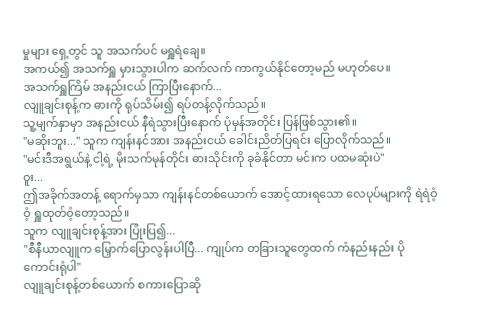မှုများ ရှေ့တွင် သူ အသက်ပင် မရှူရဲချေ။
အကယ်၍ အသက်ရှူ မှားသွားပါက ဆက်လက် ကာကွယ်နိုင်တော့မည် မဟုတ်ပေ။
အသက်ရှူကြိမ် အနည်းငယ် ကြာပြီးနောက်...
လျူချင်းစုန့်က ဓားကို ရုပ်သိမ်း၍ ရပ်တန့်လိုက်သည်။
သူ့မျက်နှာမှာ အနည်းငယ် နီရဲသွားပြီးနောက် ပုံမှန်အတိုင်း ပြန်ဖြစ်သွား၏။
"မဆိုးဘူး..." သူက ကျန်းနင်အား အနည်းငယ် ခေါင်းညိတ်ပြရင်း ပြောလိုက်သည်။
"မင်းဒီအရွယ်နဲ့ ငါ့ရဲ့ မိုးသက်မုန်တိုင်း ဓားသိုင်းကို ခုခံနိုင်တာ မင်းက ပထမဆုံးပဲ"
ဝူး...
ဤအခိုက်အတန့် ရောက်မှသာ ကျန်းနင်တစ်ယောက် အောင့်ထားရသော လေပုပ်များကို ရဲရဲဝံ့ဝံ့ ရှူထုတ်ဝံ့တော့သည်။
သူက လျူချင်းစုန့်အား ပြုံးပြ၍...
"စီနီယာလျူက မြှောက်ပြောလွန်းပါပြီ... ကျုပ်က တခြားသူတွေထက် ကံနည်းနည်း ပိုကောင်းရုံပါ"
လျူချင်းစုန့်တစ်ယောက် စကားပြောဆို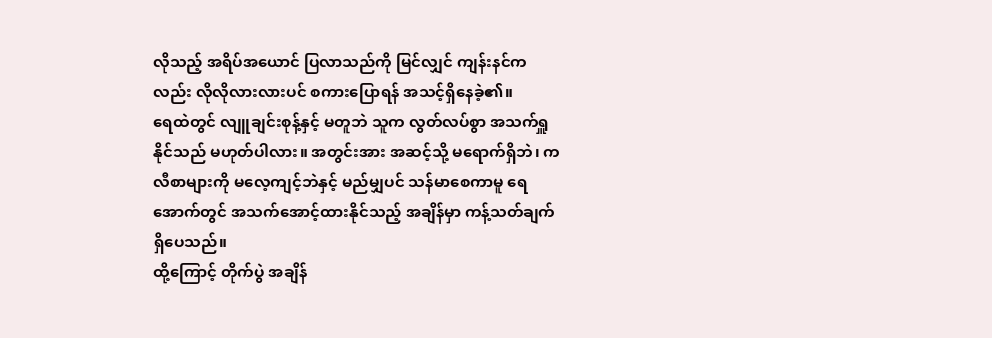လိုသည့် အရိပ်အယောင် ပြလာသည်ကို မြင်လျှင် ကျန်းနင်ကလည်း လိုလိုလားလားပင် စကားပြောရန် အသင့်ရှိနေခဲ့၏။
ရေထဲတွင် လျူချင်းစုန့်နှင့် မတူဘဲ သူက လွတ်လပ်စွာ အသက်ရှူနိုင်သည် မဟုတ်ပါလား။ အတွင်းအား အဆင့်သို့ မရောက်ရှိဘဲ၊ ကလီစာများကို မလေ့ကျင့်ဘဲနှင့် မည်မျှပင် သန်မာစေကာမူ ရေအောက်တွင် အသက်အောင့်ထားနိုင်သည့် အချိန်မှာ ကန့်သတ်ချက် ရှိပေသည်။
ထို့ကြောင့် တိုက်ပွဲ အချိန်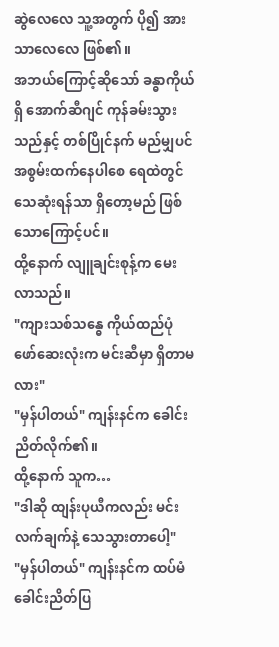ဆွဲလေလေ သူ့အတွက် ပို၍ အားသာလေလေ ဖြစ်၏။
အဘယ်ကြောင့်ဆိုသော် ခန္ဓာကိုယ်ရှိ အောက်ဆီဂျင် ကုန်ခမ်းသွားသည်နှင့် တစ်ပြိုင်နက် မည်မျှပင် အစွမ်းထက်နေပါစေ ရေထဲတွင် သေဆုံးရန်သာ ရှိတော့မည် ဖြစ်သောကြောင့်ပင်။
ထို့နောက် လျူချင်းစုန့်က မေးလာသည်။
"ကျားသစ်သန္ဓေ ကိုယ်ထည်ပုံဖော်ဆေးလုံးက မင်းဆီမှာ ရှိတာမလား"
"မှန်ပါတယ်" ကျန်းနင်က ခေါင်းညိတ်လိုက်၏။
ထို့နောက် သူက…
"ဒါဆို ထျန်းပုယီကလည်း မင်းလက်ချက်နဲ့ သေသွားတာပေါ့"
"မှန်ပါတယ်" ကျန်းနင်က ထပ်မံ ခေါင်းညိတ်ပြ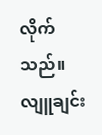လိုက်သည်။
လျူချင်း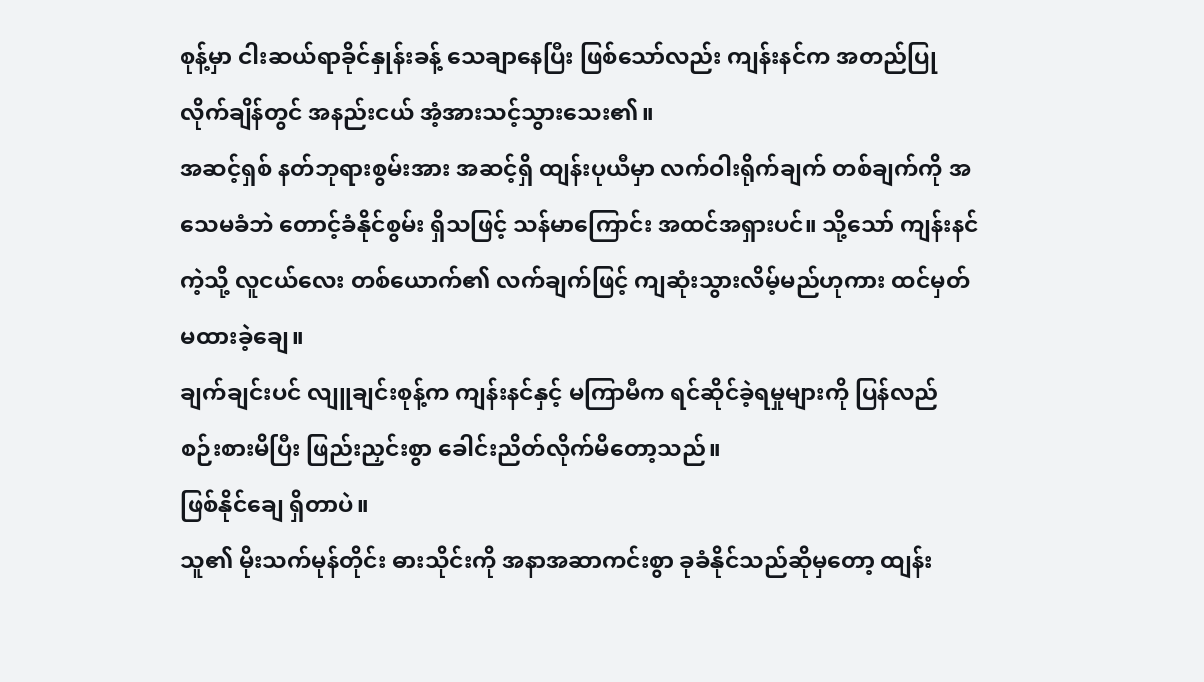စုန့်မှာ ငါးဆယ်ရာခိုင်နှုန်းခန့် သေချာနေပြီး ဖြစ်သော်လည်း ကျန်းနင်က အတည်ပြုလိုက်ချိန်တွင် အနည်းငယ် အံ့အားသင့်သွားသေး၏။
အဆင့်ရှစ် နတ်ဘုရားစွမ်းအား အဆင့်ရှိ ထျန်းပုယီမှာ လက်ဝါးရိုက်ချက် တစ်ချက်ကို အသေမခံဘဲ တောင့်ခံနိုင်စွမ်း ရှိသဖြင့် သန်မာကြောင်း အထင်အရှားပင်။ သို့သော် ကျန်းနင် ကဲ့သို့ လူငယ်လေး တစ်ယောက်၏ လက်ချက်ဖြင့် ကျဆုံးသွားလိမ့်မည်ဟုကား ထင်မှတ်မထားခဲ့ချေ။
ချက်ချင်းပင် လျူချင်းစုန့်က ကျန်းနင်နှင့် မကြာမီက ရင်ဆိုင်ခဲ့ရမှုများကို ပြန်လည် စဉ်းစားမိပြီး ဖြည်းညှင်းစွာ ခေါင်းညိတ်လိုက်မိတော့သည်။
ဖြစ်နိုင်ချေ ရှိတာပဲ။
သူ၏ မိုးသက်မုန်တိုင်း ဓားသိုင်းကို အနာအဆာကင်းစွာ ခုခံနိုင်သည်ဆိုမှတော့ ထျန်း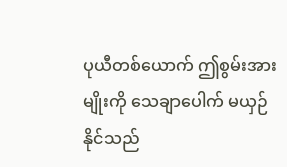ပုယီတစ်ယောက် ဤစွမ်းအားမျိုးကို သေချာပေါက် မယှဉ်နိုင်သည်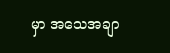မှာ အသေအချာ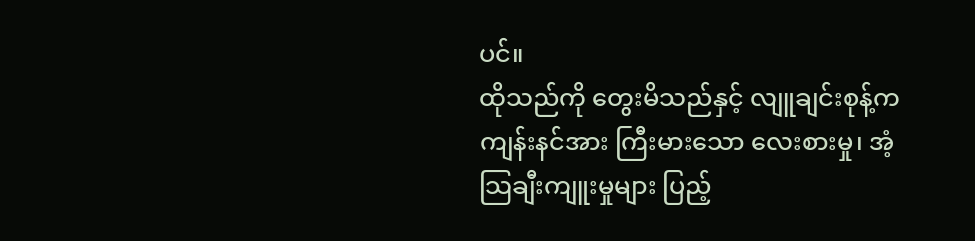ပင်။
ထိုသည်ကို တွေးမိသည်နှင့် လျူချင်းစုန့်က ကျန်းနင်အား ကြီးမားသော လေးစားမှု၊ အံ့သြချီးကျူးမှုများ ပြည့်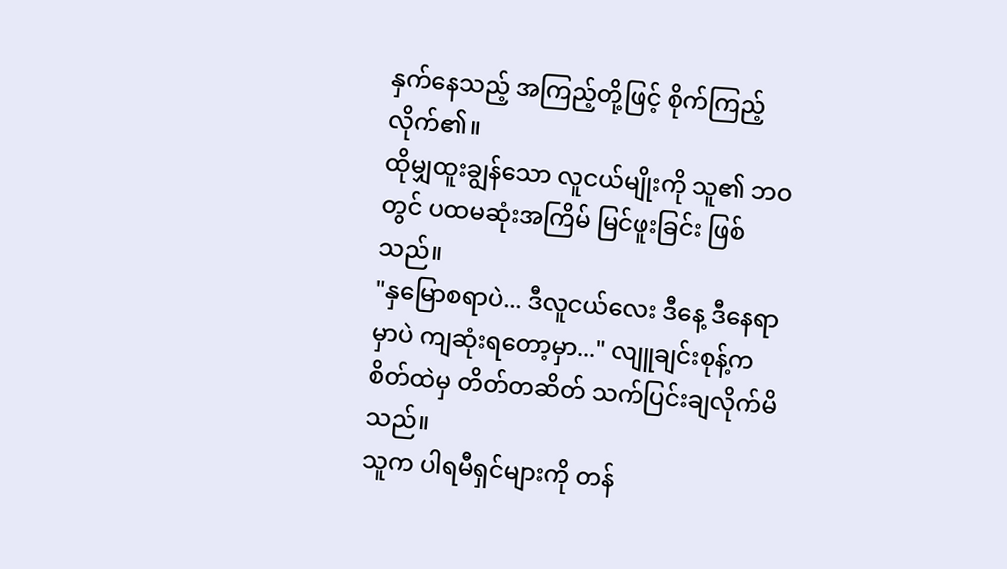နှက်နေသည့် အကြည့်တို့ဖြင့် စိုက်ကြည့်လိုက်၏။
ထိုမျှထူးချွန်သော လူငယ်မျိုးကို သူ၏ ဘဝတွင် ပထမဆုံးအကြိမ် မြင်ဖူးခြင်း ဖြစ်သည်။
"နှမြောစရာပဲ... ဒီလူငယ်လေး ဒီနေ့ ဒီနေရာမှာပဲ ကျဆုံးရတော့မှာ..." လျူချင်းစုန့်က စိတ်ထဲမှ တိတ်တဆိတ် သက်ပြင်းချလိုက်မိသည်။
သူက ပါရမီရှင်များကို တန်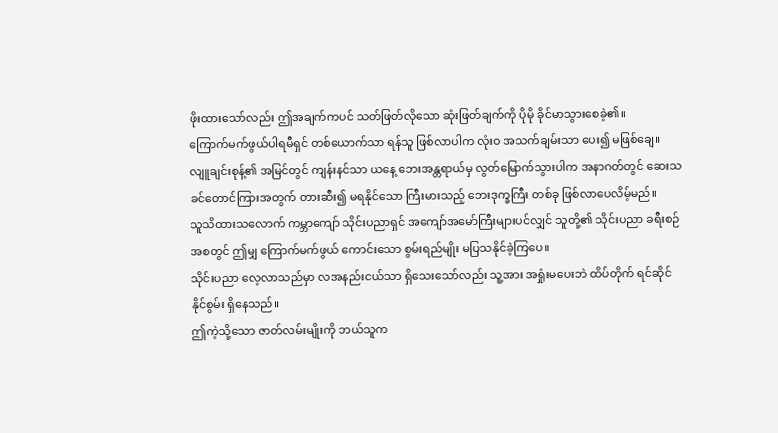ဖိုးထားသော်လည်း ဤအချက်ကပင် သတ်ဖြတ်လိုသော ဆုံးဖြတ်ချက်ကို ပိုမို ခိုင်မာသွားစေခဲ့၏။
ကြောက်မက်ဖွယ်ပါရမီရှင် တစ်ယောက်သာ ရန်သူ ဖြစ်လာပါက လုံးဝ အသက်ချမ်းသာ ပေး၍ မဖြစ်ချေ။
လျူချင်းစုန့်၏ အမြင်တွင် ကျန်းနင်သာ ယနေ့ ဘေးအန္တရာယ်မှ လွတ်မြောက်သွားပါက အနာဂတ်တွင် ဆေးသခင်တောင်ကြားအတွက် တားဆီး၍ မရနိုင်သော ကြီးမားသည့် ဘေးဒုက္ခကြီး တစ်ခု ဖြစ်လာပေလိမ့်မည်။
သူသိထားသလောက် ကမ္ဘာကျော် သိုင်းပညာရှင် အကျော်အမော်ကြီးများပင်လျှင် သူတို့၏ သိုင်းပညာ ခရီးစဉ် အစတွင် ဤမျှ ကြောက်မက်ဖွယ် ကောင်းသော စွမ်းရည်မျိုး မပြသနိုင်ခဲ့ကြပေ။
သိုင်းပညာ လေ့လာသည်မှာ လအနည်းငယ်သာ ရှိသေးသော်လည်း သူ့အား အရှုံးမပေးဘဲ ထိပ်တိုက် ရင်ဆိုင်နိုင်စွမ်း ရှိနေသည်။
ဤကဲ့သို့သော ဇာတ်လမ်းမျိုးကို ဘယ်သူက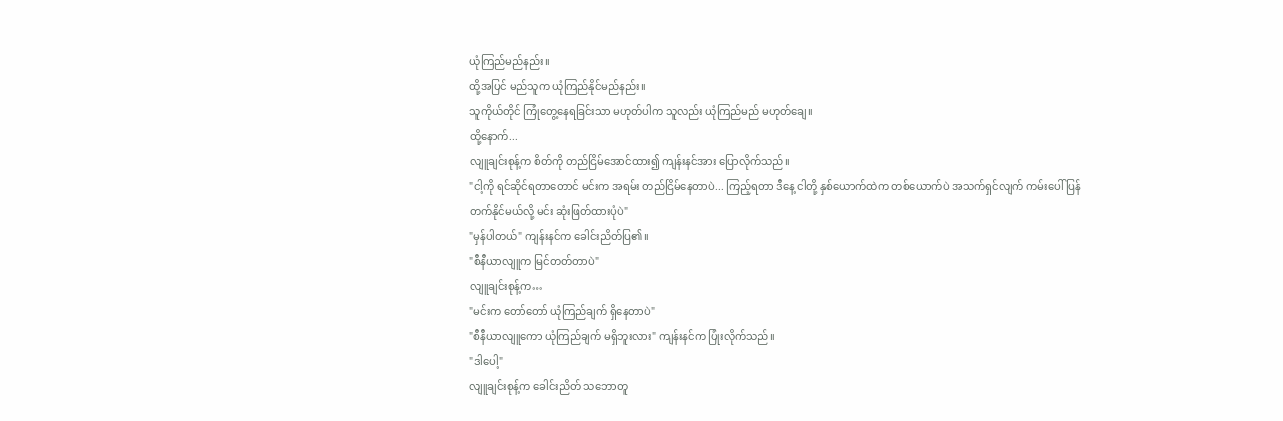ယုံကြည်မည်နည်း။
ထို့အပြင် မည်သူက ယုံကြည်နိုင်မည်နည်း။
သူကိုယ်တိုင် ကြုံတွေ့နေရခြင်းသာ မဟုတ်ပါက သူလည်း ယုံကြည်မည် မဟုတ်ချေ။
ထို့နောက်...
လျူချင်းစုန့်က စိတ်ကို တည်ငြိမ်အောင်ထား၍ ကျန်းနင်အား ပြောလိုက်သည်။
"ငါ့ကို ရင်ဆိုင်ရတာတောင် မင်းက အရမ်း တည်ငြိမ်နေတာပဲ... ကြည့်ရတာ ဒီနေ့ ငါတို့ နှစ်ယောက်ထဲက တစ်ယောက်ပဲ အသက်ရှင်လျက် ကမ်းပေါ် ပြန်တက်နိုင်မယ်လို့ မင်း ဆုံးဖြတ်ထားပုံပဲ"
"မှန်ပါတယ်" ကျန်းနင်က ခေါင်းညိတ်ပြ၏။
"စီနီယာလျူက မြင်တတ်တာပဲ"
လျူချင်းစုန့်က…
"မင်းက တော်တော် ယုံကြည်ချက် ရှိနေတာပဲ"
"စီနီယာလျူကော ယုံကြည်ချက် မရှိဘူးလား" ကျန်းနင်က ပြုံးလိုက်သည်။
"ဒါပေါ့"
လျူချင်းစုန့်က ခေါင်းညိတ် သဘောတူ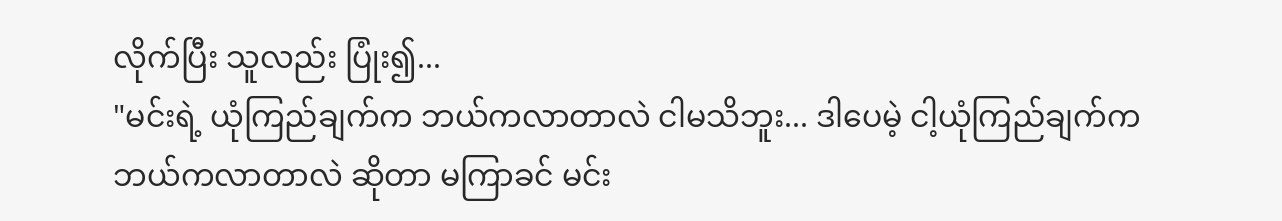လိုက်ပြီး သူလည်း ပြုံး၍...
"မင်းရဲ့ ယုံကြည်ချက်က ဘယ်ကလာတာလဲ ငါမသိဘူး... ဒါပေမဲ့ ငါ့ယုံကြည်ချက်က ဘယ်ကလာတာလဲ ဆိုတာ မကြာခင် မင်း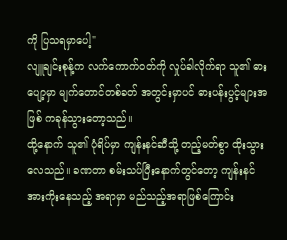ကို ပြသရမှာပေါ့"
လျူချင်းစုန့်က လက်ကောက်ဝတ်ကို လှုပ်ခါလိုက်ရာ သူ၏ ဓားပျော့မှာ မျက်တောင်တစ်ခတ် အတွင်းမှာပင် ဓားပန်းပွင့်များအဖြစ် ကခုန်သွားတော့သည်။
ထို့နောက် သူ၏ ပုံရိပ်မှာ ကျန်းနင်ဆီသို့ တည့်မတ်စွာ ထိုးသွားလေသည်။ ခဏတာ စမ်းသပ်ပြီးနောက်တွင်တော့ ကျန်းနင် အားကိုးနေသည့် အရာမှာ မည်သည့်အရာဖြစ်ကြောင်း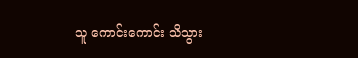သူ ကောင်းကောင်း သိသွား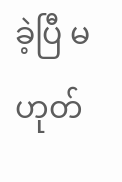ခဲ့ပြီ မဟုတ်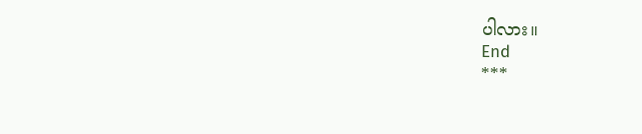ပါလား။
End
***